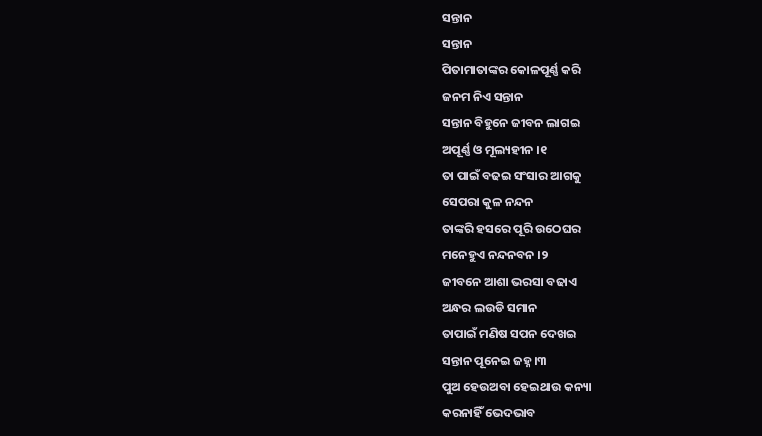ସନ୍ତାନ
ସନ୍ତାନ
ପିତାମାତାଙ୍କର କୋଳପୂର୍ଣ୍ଣ କରି
ଜନମ ନିଏ ସନ୍ତାନ
ସନ୍ତାନ ବିହୁନେ ଜୀବନ ଲାଗଇ
ଅପୂର୍ଣ୍ଣ ଓ ମୂଲ୍ୟହୀନ ।୧
ତା ପାଇଁ ବଢଇ ସଂସାର ଆଗକୁ
ସେପରା କୁଳ ନନ୍ଦନ
ତାଙ୍କରି ହସରେ ପୂରି ଉଠେଘର
ମନେହୁଏ ନନ୍ଦନବନ ।୨
ଜୀବନେ ଆଶା ଭରସା ବଢାଏ
ଅନ୍ଧର ଲଉଡି ସମାନ
ତାପାଇଁ ମଣିଷ ସପନ ଦେଖଇ
ସନ୍ତାନ ପୂନେଇ ଜହ୍ନ ।୩
ପୁଅ ହେଉଅବା ହେଇଥାଉ କନ୍ୟା
କରନାହିଁ ଭେଦଭାବ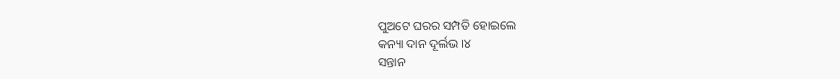ପୁଅଟେ ଘରର ସମ୍ପତି ହୋଇଲେ
କନ୍ୟା ଦାନ ଦୂର୍ଲଭ ।୪
ସନ୍ତାନ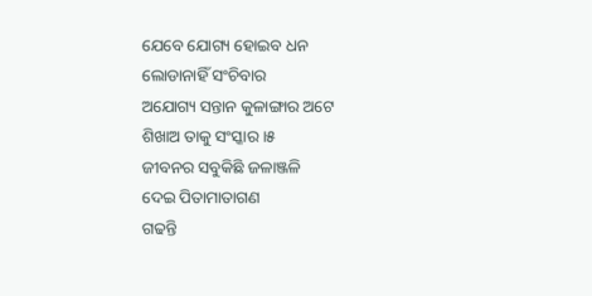ଯେବେ ଯୋଗ୍ୟ ହୋଇବ ଧନ
ଲୋଡାନାହିଁ ସଂଚିବାର
ଅଯୋଗ୍ୟ ସନ୍ତାନ କୁଳାଙ୍ଗାର ଅଟେ
ଶିଖାଅ ତାକୁ ସଂସ୍କାର ।୫
ଜୀବନର ସବୁକିଛି ଜଳାଞ୍ଜଳି
ଦେଇ ପିତାମାତାଗଣ
ଗଢନ୍ତି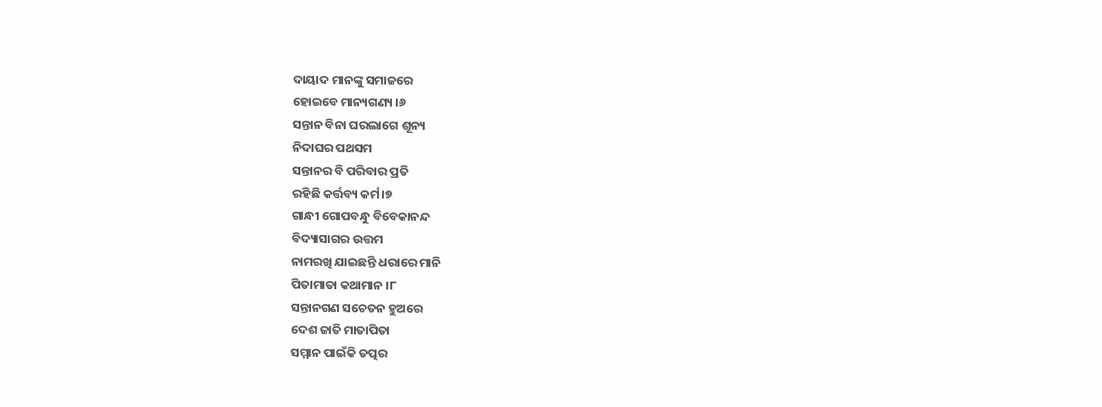ଦାୟାଦ ମାନଙ୍କୁ ସମାଜରେ
ହୋଇବେ ମାନ୍ୟଗଣ୍ୟ ।୬
ସନ୍ତାନ ବିନା ଘରଲାଗେ ଶୂନ୍ୟ
ନିଦାଘର ପଥସମ
ସନ୍ତାନର ବି ପରିବାର ପ୍ରତି
ରହିଛି କର୍ତ୍ତବ୍ୟ କର୍ମ।୭
ଗାନ୍ଧୀ ଗୋପବନ୍ଧୁ ବିବେକାନନ୍ଦ
ବିଦ୍ୟାସାଗର ଉତ୍ତମ
ନାମରଖି ଯାଇଛନ୍ତି ଧରାରେ ମାନି
ପିତାମାତା କଥାମାନ ।୮
ସନ୍ତାନଗଣ ସଚେତନ ହୁଅରେ
ଦେଶ ଜାତି ମାତାପିତା
ସମ୍ମାନ ପାଇଁକି ତତ୍ପର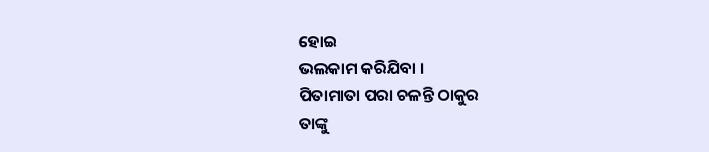ହୋଇ
ଭଲକାମ କରିଯିବା ।
ପିତାମାତା ପରା ଚଳନ୍ତି ଠାକୁର
ତାଙ୍କୁ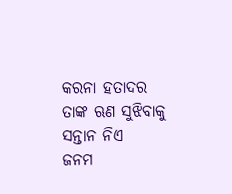କରନା ହତାଦର
ତାଙ୍କ ଋଣ ସୁଝିବାକୁ ସନ୍ତାନ ନିଏ
ଜନମ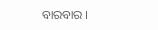ବାରବାର ।